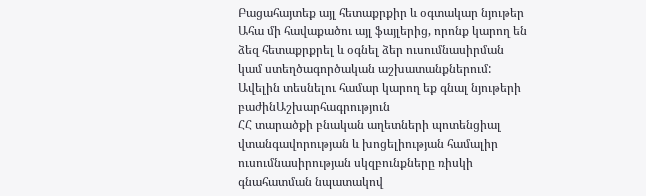Բացահայտեք այլ հետաքրքիր և օգտակար նյութեր
Ահա մի հավաքածու այլ ֆայլերից, որոնք կարող են ձեզ հետաքրքրել և օգնել ձեր ուսումնասիրման կամ ստեղծագործական աշխատանքներում: Ավելին տեսնելու համար կարող եք գնալ նյութերի բաժինԱշխարհագրություն
ՀՀ տարածքի բնական աղետների պոտենցիալ վտանգավորության և խոցելիության համալիր ուսումնասիրության սկզբունքները ռիսկի գնահատման նպատակով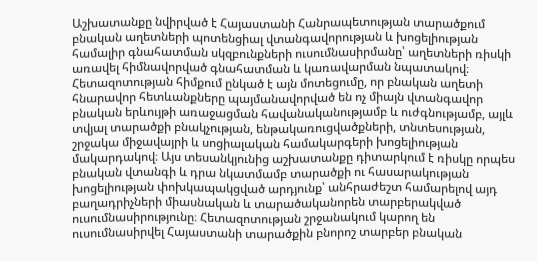Աշխատանքը նվիրված է Հայաստանի Հանրապետության տարածքում բնական աղետների պոտենցիալ վտանգավորության և խոցելիության համալիր գնահատման սկզբունքների ուսումնասիրմանը՝ աղետների ռիսկի առավել հիմնավորված գնահատման և կառավարման նպատակով։ Հետազոտության հիմքում ընկած է այն մոտեցումը, որ բնական աղետի հնարավոր հետևանքները պայմանավորված են ոչ միայն վտանգավոր բնական երևույթի առաջացման հավանականությամբ և ուժգնությամբ, այլև տվյալ տարածքի բնակչության, ենթակառուցվածքների, տնտեսության, շրջակա միջավայրի և սոցիալական համակարգերի խոցելիության մակարդակով։ Այս տեսանկյունից աշխատանքը դիտարկում է ռիսկը որպես բնական վտանգի և դրա նկատմամբ տարածքի ու հասարակության խոցելիության փոխկապակցված արդյունք՝ անհրաժեշտ համարելով այդ բաղադրիչների միասնական և տարածականորեն տարբերակված ուսումնասիրությունը։ Հետազոտության շրջանակում կարող են ուսումնասիրվել Հայաստանի տարածքին բնորոշ տարբեր բնական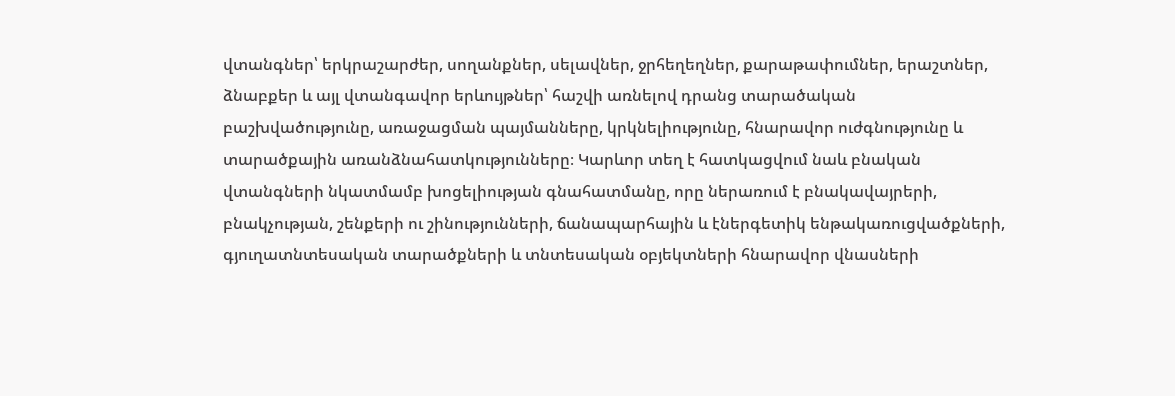վտանգներ՝ երկրաշարժեր, սողանքներ, սելավներ, ջրհեղեղներ, քարաթափումներ, երաշտներ, ձնաբքեր և այլ վտանգավոր երևույթներ՝ հաշվի առնելով դրանց տարածական բաշխվածությունը, առաջացման պայմանները, կրկնելիությունը, հնարավոր ուժգնությունը և տարածքային առանձնահատկությունները։ Կարևոր տեղ է հատկացվում նաև բնական վտանգների նկատմամբ խոցելիության գնահատմանը, որը ներառում է բնակավայրերի, բնակչության, շենքերի ու շինությունների, ճանապարհային և էներգետիկ ենթակառուցվածքների, գյուղատնտեսական տարածքների և տնտեսական օբյեկտների հնարավոր վնասների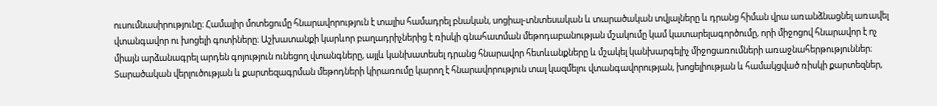ուսումնասիրությունը։ Համալիր մոտեցումը հնարավորություն է տալիս համադրել բնական, սոցիալ-տնտեսական և տարածական տվյալները և դրանց հիման վրա առանձնացնել առավել վտանգավոր ու խոցելի գոտիները։ Աշխատանքի կարևոր բաղադրիչներից է ռիսկի գնահատման մեթոդաբանության մշակումը կամ կատարելագործումը, որի միջոցով հնարավոր է ոչ միայն արձանագրել արդեն գոյություն ունեցող վտանգները, այլև կանխատեսել դրանց հնարավոր հետևանքները և մշակել կանխարգելիչ միջոցառումների առաջնահերթություններ։ Տարածական վերլուծության և քարտեզագրման մեթոդների կիրառումը կարող է հնարավորություն տալ կազմելու վտանգավորության, խոցելիության և համակցված ռիսկի քարտեզներ,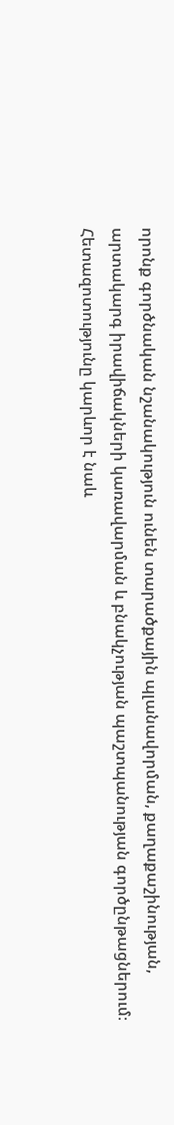որոնք գործնական նշանակություն ունեն տարածքային պլանավորման, քաղաքաշինության, արտակարգ իրավիճակների կառավարման և բնակչության պաշտպանության գործընթացներում։ Հետազոտությունը կարևոր է նաև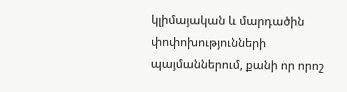կլիմայական և մարդածին փոփոխությունների պայմաններում, քանի որ որոշ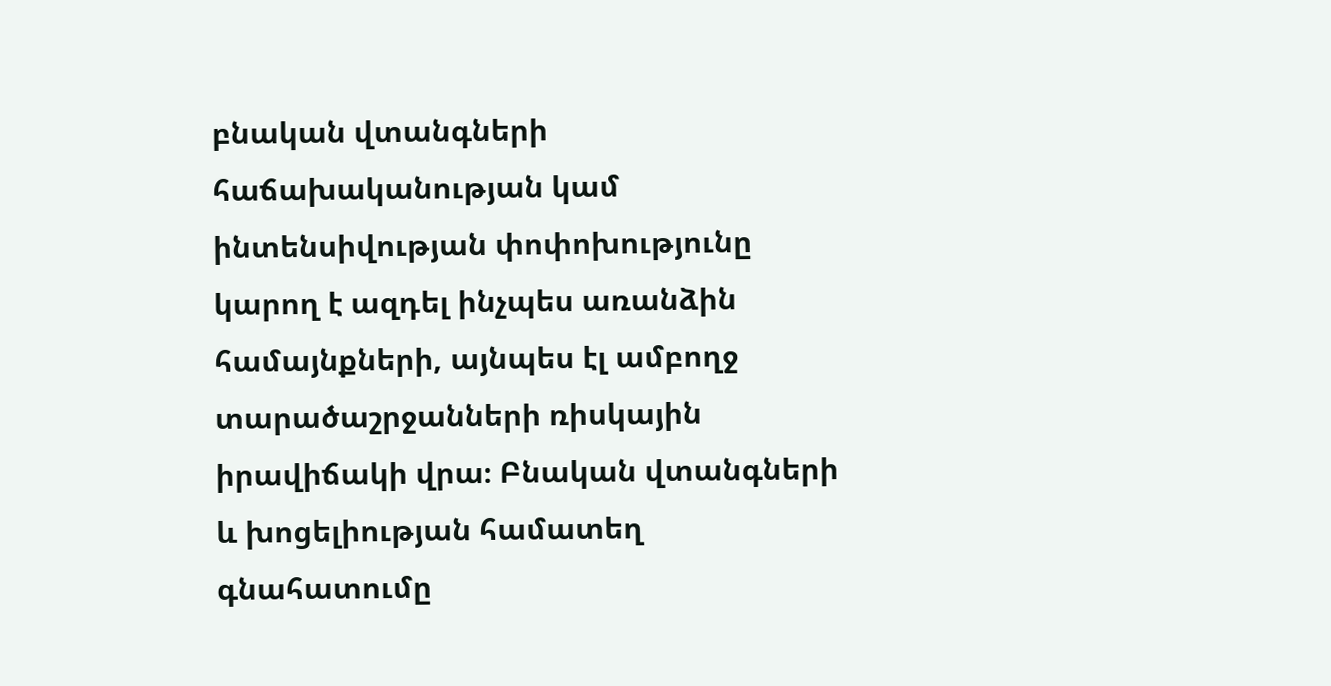բնական վտանգների հաճախականության կամ ինտենսիվության փոփոխությունը կարող է ազդել ինչպես առանձին համայնքների, այնպես էլ ամբողջ տարածաշրջանների ռիսկային իրավիճակի վրա։ Բնական վտանգների և խոցելիության համատեղ գնահատումը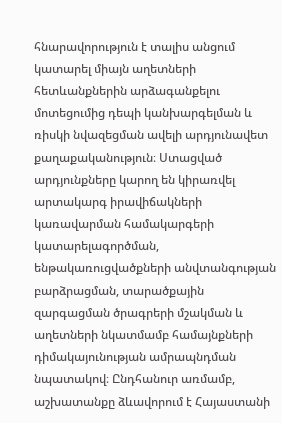հնարավորություն է տալիս անցում կատարել միայն աղետների հետևանքներին արձագանքելու մոտեցումից դեպի կանխարգելման և ռիսկի նվազեցման ավելի արդյունավետ քաղաքականություն։ Ստացված արդյունքները կարող են կիրառվել արտակարգ իրավիճակների կառավարման համակարգերի կատարելագործման, ենթակառուցվածքների անվտանգության բարձրացման, տարածքային զարգացման ծրագրերի մշակման և աղետների նկատմամբ համայնքների դիմակայունության ամրապնդման նպատակով։ Ընդհանուր առմամբ, աշխատանքը ձևավորում է Հայաստանի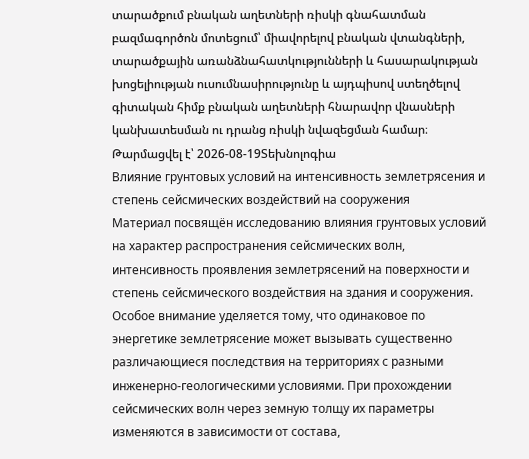տարածքում բնական աղետների ռիսկի գնահատման բազմագործոն մոտեցում՝ միավորելով բնական վտանգների, տարածքային առանձնահատկությունների և հասարակության խոցելիության ուսումնասիրությունը և այդպիսով ստեղծելով գիտական հիմք բնական աղետների հնարավոր վնասների կանխատեսման ու դրանց ռիսկի նվազեցման համար։
Թարմացվել է՝ 2026-08-19Տեխնոլոգիա
Влияние грунтовых условий на интенсивность землетрясения и степень сейсмических воздействий на сооружения
Материал посвящён исследованию влияния грунтовых условий на характер распространения сейсмических волн, интенсивность проявления землетрясений на поверхности и степень сейсмического воздействия на здания и сооружения. Особое внимание уделяется тому, что одинаковое по энергетике землетрясение может вызывать существенно различающиеся последствия на территориях с разными инженерно-геологическими условиями. При прохождении сейсмических волн через земную толщу их параметры изменяются в зависимости от состава,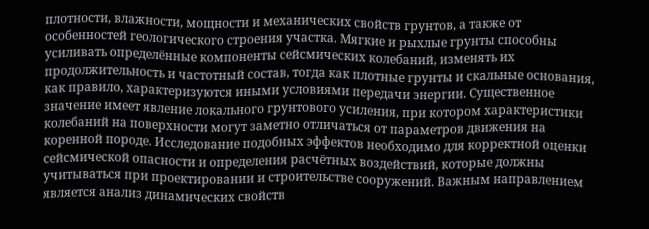плотности, влажности, мощности и механических свойств грунтов, а также от особенностей геологического строения участка. Мягкие и рыхлые грунты способны усиливать определённые компоненты сейсмических колебаний, изменять их продолжительность и частотный состав, тогда как плотные грунты и скальные основания, как правило, характеризуются иными условиями передачи энергии. Существенное значение имеет явление локального грунтового усиления, при котором характеристики колебаний на поверхности могут заметно отличаться от параметров движения на коренной породе. Исследование подобных эффектов необходимо для корректной оценки сейсмической опасности и определения расчётных воздействий, которые должны учитываться при проектировании и строительстве сооружений. Важным направлением является анализ динамических свойств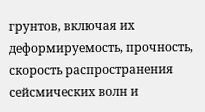грунтов, включая их деформируемость, прочность, скорость распространения сейсмических волн и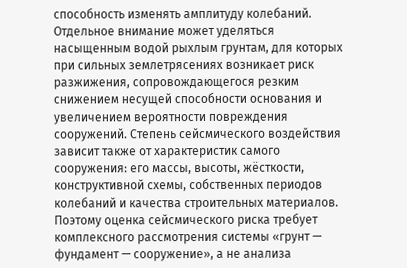способность изменять амплитуду колебаний. Отдельное внимание может уделяться насыщенным водой рыхлым грунтам, для которых при сильных землетрясениях возникает риск разжижения, сопровождающегося резким снижением несущей способности основания и увеличением вероятности повреждения сооружений. Степень сейсмического воздействия зависит также от характеристик самого сооружения: его массы, высоты, жёсткости, конструктивной схемы, собственных периодов колебаний и качества строительных материалов. Поэтому оценка сейсмического риска требует комплексного рассмотрения системы «грунт — фундамент — сооружение», а не анализа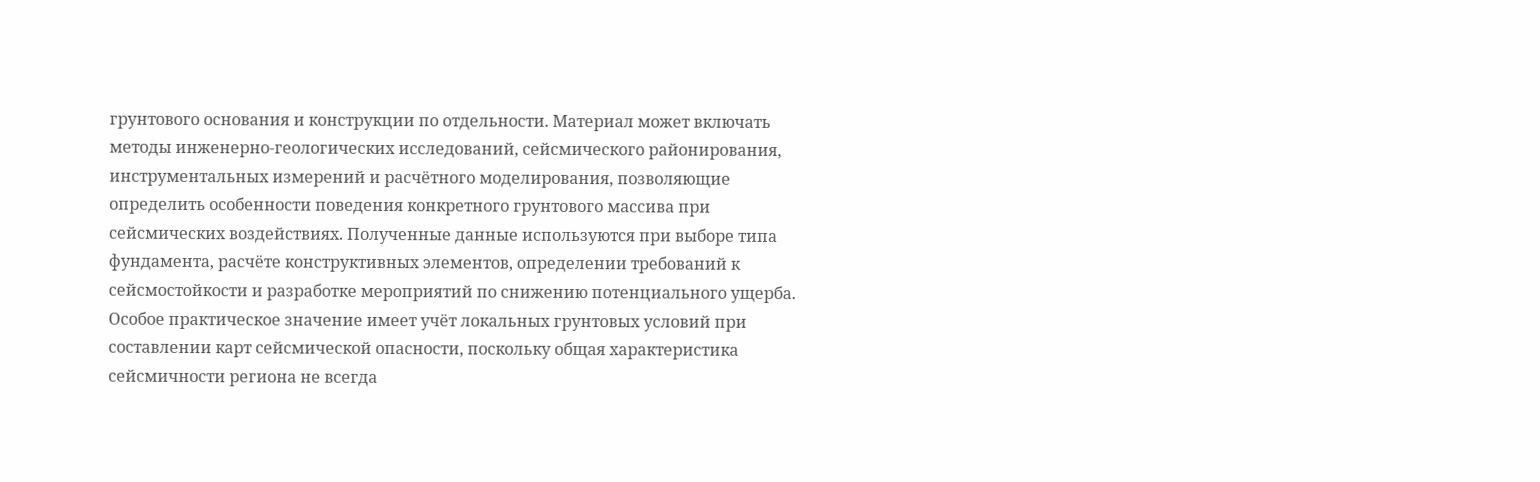грунтового основания и конструкции по отдельности. Материал может включать методы инженерно-геологических исследований, сейсмического районирования, инструментальных измерений и расчётного моделирования, позволяющие определить особенности поведения конкретного грунтового массива при сейсмических воздействиях. Полученные данные используются при выборе типа фундамента, расчёте конструктивных элементов, определении требований к сейсмостойкости и разработке мероприятий по снижению потенциального ущерба. Особое практическое значение имеет учёт локальных грунтовых условий при составлении карт сейсмической опасности, поскольку общая характеристика сейсмичности региона не всегда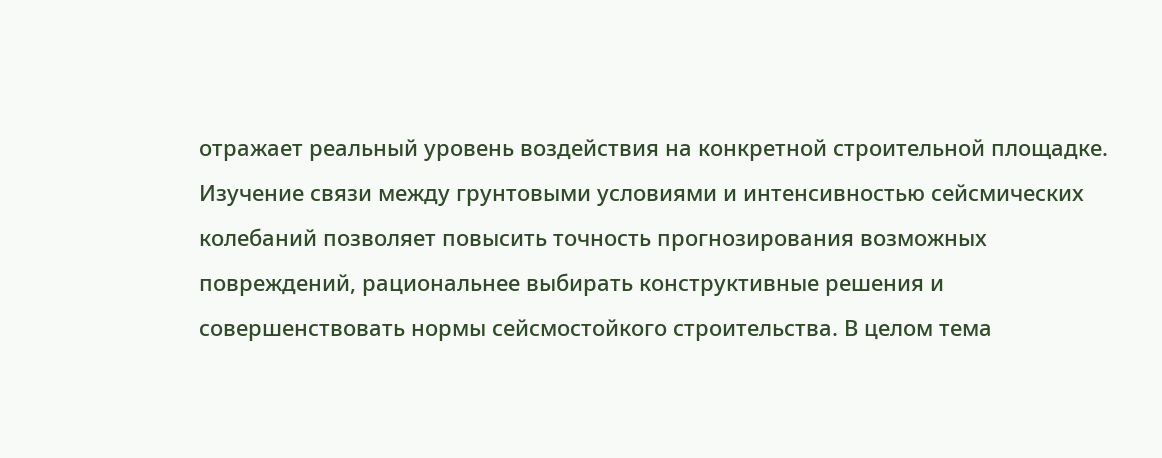отражает реальный уровень воздействия на конкретной строительной площадке. Изучение связи между грунтовыми условиями и интенсивностью сейсмических колебаний позволяет повысить точность прогнозирования возможных повреждений, рациональнее выбирать конструктивные решения и совершенствовать нормы сейсмостойкого строительства. В целом тема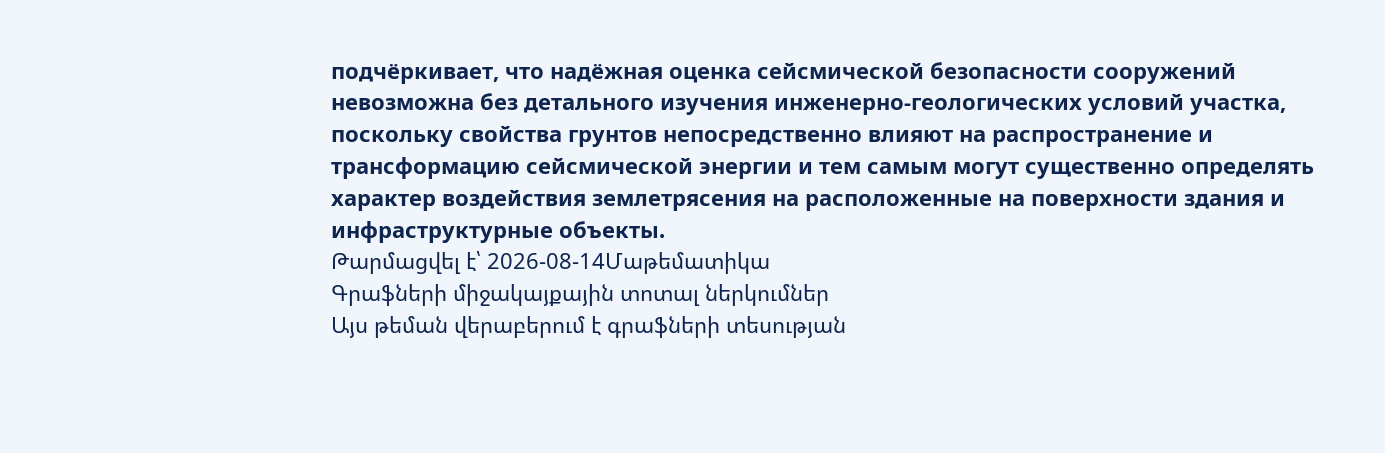подчёркивает, что надёжная оценка сейсмической безопасности сооружений невозможна без детального изучения инженерно-геологических условий участка, поскольку свойства грунтов непосредственно влияют на распространение и трансформацию сейсмической энергии и тем самым могут существенно определять характер воздействия землетрясения на расположенные на поверхности здания и инфраструктурные объекты.
Թարմացվել է՝ 2026-08-14Մաթեմատիկա
Գրաֆների միջակայքային տոտալ ներկումներ
Այս թեման վերաբերում է գրաֆների տեսության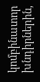կոմբինատոր խնդիրներին,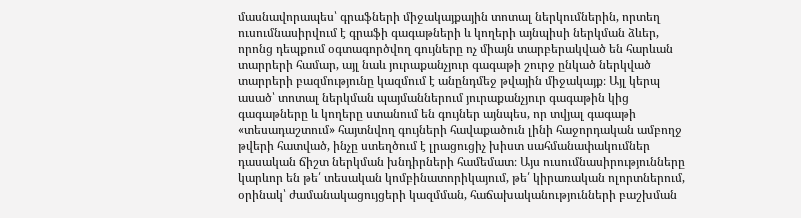մասնավորապես՝ գրաֆների միջակայքային տոտալ ներկումներին, որտեղ ուսումնասիրվում է գրաֆի գագաթների և կողերի այնպիսի ներկման ձևեր, որոնց դեպքում օգտագործվող գույները ոչ միայն տարբերակված են հարևան տարրերի համար, այլ նաև յուրաքանչյուր գագաթի շուրջ ընկած ներկված տարրերի բազմությունը կազմում է անընդմեջ թվային միջակայք։ Այլ կերպ ասած՝ տոտալ ներկման պայմաններում յուրաքանչյուր գագաթին կից գագաթները և կողերը ստանում են գույներ այնպես, որ տվյալ գագաթի «տեսադաշտում» հայտնվող գույների հավաքածուն լինի հաջորդական ամբողջ թվերի հատված, ինչը ստեղծում է լրացուցիչ խիստ սահմանափակումներ դասական ճիշտ ներկման խնդիրների համեմատ։ Այս ուսումնասիրությունները կարևոր են թե՛ տեսական կոմբինատորիկայում, թե՛ կիրառական ոլորտներում, օրինակ՝ ժամանակացույցերի կազմման, հաճախականությունների բաշխման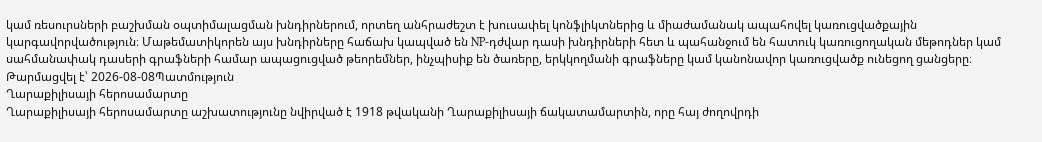կամ ռեսուրսների բաշխման օպտիմալացման խնդիրներում, որտեղ անհրաժեշտ է խուսափել կոնֆլիկտներից և միաժամանակ ապահովել կառուցվածքային կարգավորվածություն։ Մաթեմատիկորեն այս խնդիրները հաճախ կապված են NP-դժվար դասի խնդիրների հետ և պահանջում են հատուկ կառուցողական մեթոդներ կամ սահմանափակ դասերի գրաֆների համար ապացուցված թեորեմներ, ինչպիսիք են ծառերը, երկկողմանի գրաֆները կամ կանոնավոր կառուցվածք ունեցող ցանցերը։
Թարմացվել է՝ 2026-08-08Պատմություն
Ղարաքիլիսայի հերոսամարտը
Ղարաքիլիսայի հերոսամարտը աշխատությունը նվիրված է 1918 թվականի Ղարաքիլիսայի ճակատամարտին, որը հայ ժողովրդի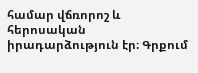համար վճռորոշ և հերոսական իրադարձություն էր։ Գրքում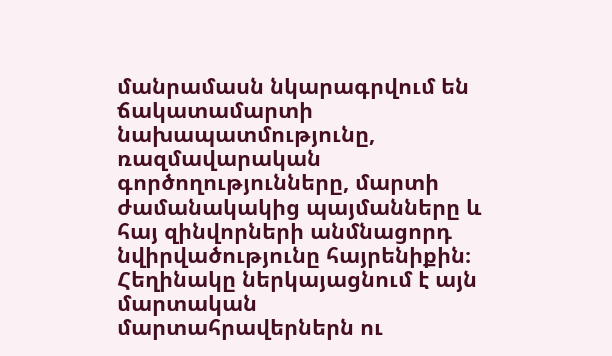մանրամասն նկարագրվում են ճակատամարտի նախապատմությունը, ռազմավարական գործողությունները, մարտի ժամանակակից պայմանները և հայ զինվորների անմնացորդ նվիրվածությունը հայրենիքին։ Հեղինակը ներկայացնում է այն մարտական մարտահրավերներն ու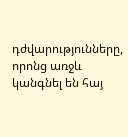դժվարությունները, որոնց առջև կանգնել են հայ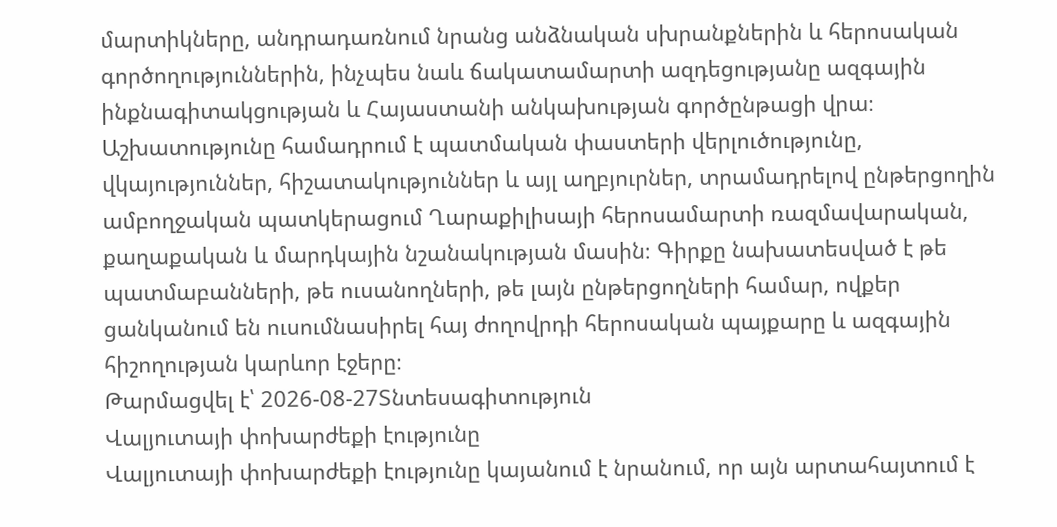մարտիկները, անդրադառնում նրանց անձնական սխրանքներին և հերոսական գործողություններին, ինչպես նաև ճակատամարտի ազդեցությանը ազգային ինքնագիտակցության և Հայաստանի անկախության գործընթացի վրա։ Աշխատությունը համադրում է պատմական փաստերի վերլուծությունը, վկայություններ, հիշատակություններ և այլ աղբյուրներ, տրամադրելով ընթերցողին ամբողջական պատկերացում Ղարաքիլիսայի հերոսամարտի ռազմավարական, քաղաքական և մարդկային նշանակության մասին։ Գիրքը նախատեսված է թե պատմաբանների, թե ուսանողների, թե լայն ընթերցողների համար, ովքեր ցանկանում են ուսումնասիրել հայ ժողովրդի հերոսական պայքարը և ազգային հիշողության կարևոր էջերը։
Թարմացվել է՝ 2026-08-27Տնտեսագիտություն
Վալյուտայի փոխարժեքի էությունը
Վալյուտայի փոխարժեքի էությունը կայանում է նրանում, որ այն արտահայտում է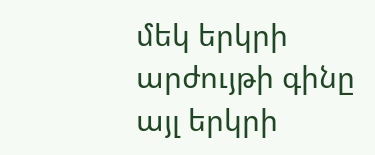մեկ երկրի արժույթի գինը այլ երկրի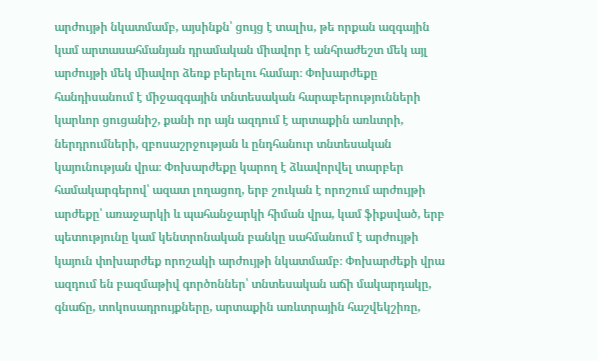արժույթի նկատմամբ, այսինքն՝ ցույց է տալիս, թե որքան ազգային կամ արտասահմանյան դրամական միավոր է անհրաժեշտ մեկ այլ արժույթի մեկ միավոր ձեռք բերելու համար։ Փոխարժեքը հանդիսանում է միջազգային տնտեսական հարաբերությունների կարևոր ցուցանիշ, քանի որ այն ազդում է արտաքին առևտրի, ներդրումների, զբոսաշրջության և ընդհանուր տնտեսական կայունության վրա։ Փոխարժեքը կարող է ձևավորվել տարբեր համակարգերով՝ ազատ լողացող, երբ շուկան է որոշում արժույթի արժեքը՝ առաջարկի և պահանջարկի հիման վրա, կամ ֆիքսված, երբ պետությունը կամ կենտրոնական բանկը սահմանում է արժույթի կայուն փոխարժեք որոշակի արժույթի նկատմամբ։ Փոխարժեքի վրա ազդում են բազմաթիվ գործոններ՝ տնտեսական աճի մակարդակը, գնաճը, տոկոսադրույքները, արտաքին առևտրային հաշվեկշիռը,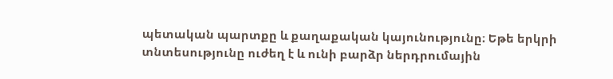պետական պարտքը և քաղաքական կայունությունը։ Եթե երկրի տնտեսությունը ուժեղ է և ունի բարձր ներդրումային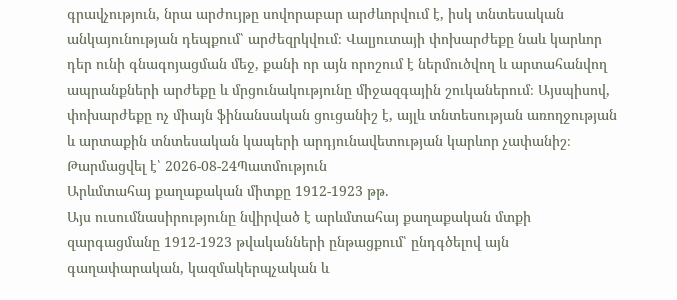գրավչություն, նրա արժույթը սովորաբար արժևորվում է, իսկ տնտեսական անկայունության դեպքում՝ արժեզրկվում։ Վալյուտայի փոխարժեքը նաև կարևոր դեր ունի գնագոյացման մեջ, քանի որ այն որոշում է ներմուծվող և արտահանվող ապրանքների արժեքը և մրցունակությունը միջազգային շուկաներում։ Այսպիսով, փոխարժեքը ոչ միայն ֆինանսական ցուցանիշ է, այլև տնտեսության առողջության և արտաքին տնտեսական կապերի արդյունավետության կարևոր չափանիշ։
Թարմացվել է՝ 2026-08-24Պատմություն
Արևմտահայ քաղաքական միտքը 1912-1923 թթ.
Այս ուսումնասիրությունը նվիրված է արևմտահայ քաղաքական մտքի զարգացմանը 1912-1923 թվականների ընթացքում՝ ընդգծելով այն գաղափարական, կազմակերպչական և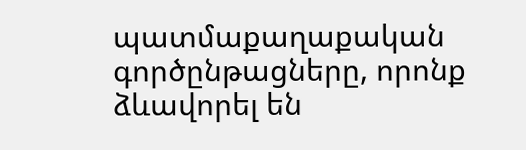պատմաքաղաքական գործընթացները, որոնք ձևավորել են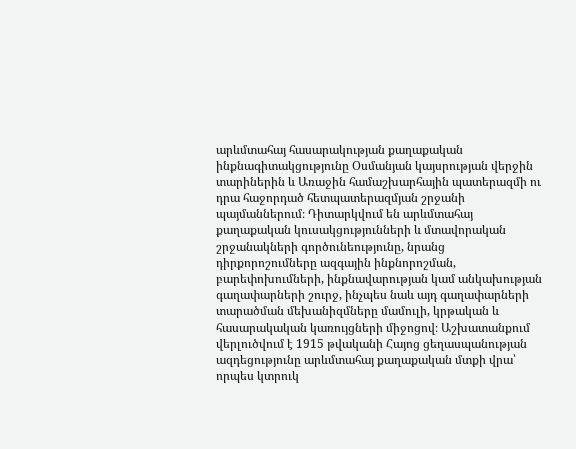արևմտահայ հասարակության քաղաքական ինքնագիտակցությունը Օսմանյան կայսրության վերջին տարիներին և Առաջին համաշխարհային պատերազմի ու դրա հաջորդած հետպատերազմյան շրջանի պայմաններում։ Դիտարկվում են արևմտահայ քաղաքական կուսակցությունների և մտավորական շրջանակների գործունեությունը, նրանց դիրքորոշումները ազգային ինքնորոշման, բարեփոխումների, ինքնավարության կամ անկախության գաղափարների շուրջ, ինչպես նաև այդ գաղափարների տարածման մեխանիզմները մամուլի, կրթական և հասարակական կառույցների միջոցով։ Աշխատանքում վերլուծվում է 1915 թվականի Հայոց ցեղասպանության ազդեցությունը արևմտահայ քաղաքական մտքի վրա՝ որպես կտրուկ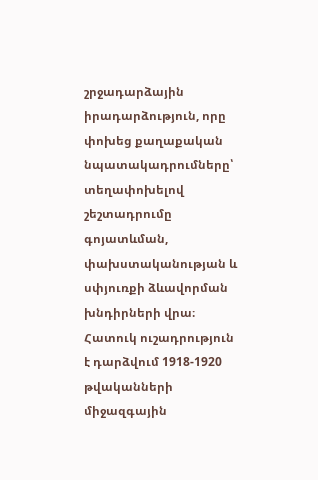շրջադարձային իրադարձություն, որը փոխեց քաղաքական նպատակադրումները՝ տեղափոխելով շեշտադրումը գոյատևման, փախստականության և սփյուռքի ձևավորման խնդիրների վրա։ Հատուկ ուշադրություն է դարձվում 1918-1920 թվականների միջազգային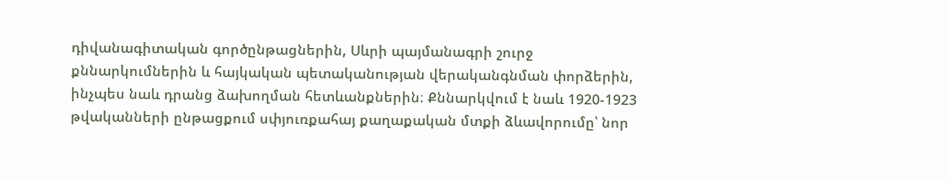դիվանագիտական գործընթացներին, Սևրի պայմանագրի շուրջ քննարկումներին և հայկական պետականության վերականգնման փորձերին, ինչպես նաև դրանց ձախողման հետևանքներին։ Քննարկվում է նաև 1920-1923 թվականների ընթացքում սփյուռքահայ քաղաքական մտքի ձևավորումը՝ նոր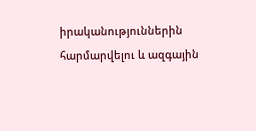իրականություններին հարմարվելու և ազգային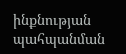ինքնության պահպանման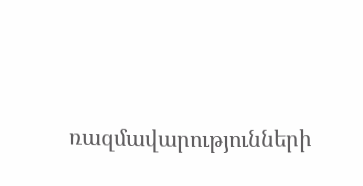ռազմավարությունների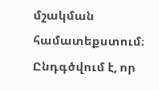մշակման համատեքստում։ Ընդգծվում է, որ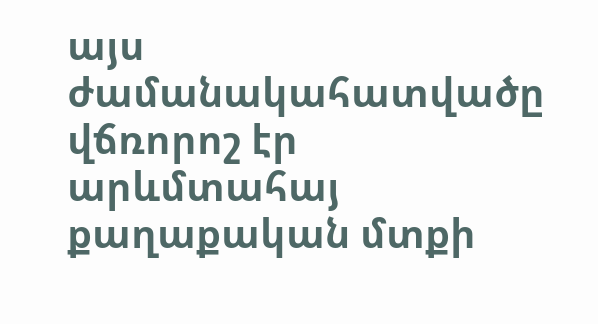այս ժամանակահատվածը վճռորոշ էր արևմտահայ քաղաքական մտքի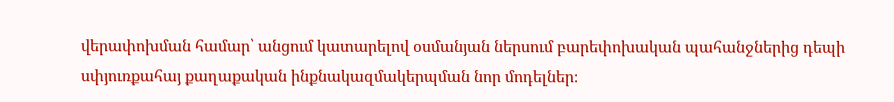վերափոխման համար՝ անցում կատարելով օսմանյան ներսում բարեփոխական պահանջներից դեպի սփյուռքահայ քաղաքական ինքնակազմակերպման նոր մոդելներ։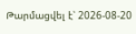Թարմացվել է՝ 2026-08-20